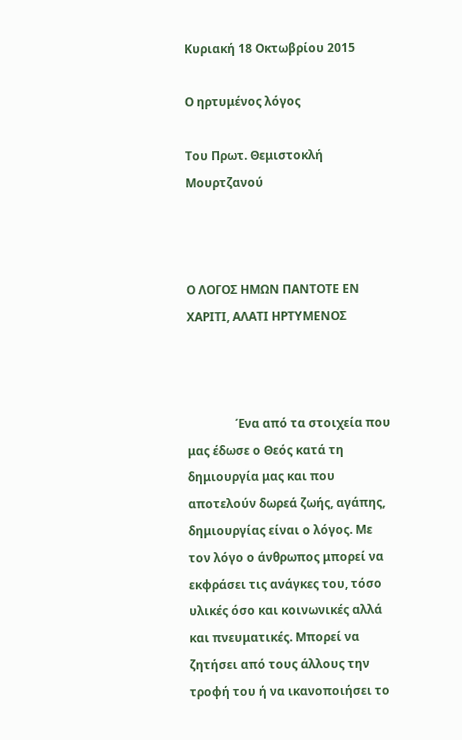Κυριακή 18 Οκτωβρίου 2015

Ο ηρτυμένος λόγος

Του Πρωτ. Θεμιστοκλή Μουρτζανού



Ο ΛΟΓΟΣ ΗΜΩΝ ΠΑΝΤΟΤΕ ΕΝ ΧΑΡΙΤΙ, ΑΛΑΤΙ ΗΡΤΥΜΕΝΟΣ



                Ένα από τα στοιχεία που μας έδωσε ο Θεός κατά τη δημιουργία μας και που αποτελούν δωρεά ζωής, αγάπης, δημιουργίας είναι ο λόγος. Με τον λόγο ο άνθρωπος μπορεί να εκφράσει τις ανάγκες του, τόσο υλικές όσο και κοινωνικές αλλά και πνευματικές. Μπορεί να ζητήσει από τους άλλους την τροφή του ή να ικανοποιήσει το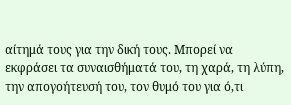αίτημά τους για την δική τους. Μπορεί να εκφράσει τα συναισθήματά του, τη χαρά, τη λύπη, την απογοήτευσή του, τον θυμό του για ό,τι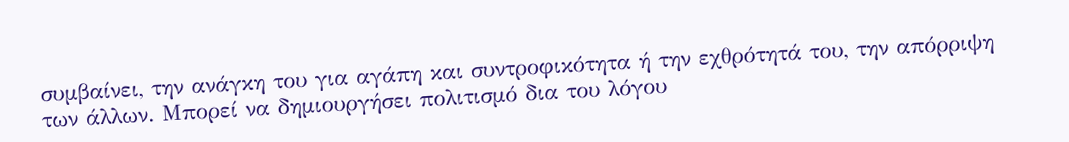συμβαίνει, την ανάγκη του για αγάπη και συντροφικότητα ή την εχθρότητά του, την απόρριψη των άλλων. Μπορεί να δημιουργήσει πολιτισμό δια του λόγου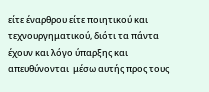είτε έναρθρου είτε ποιητικού και τεχνουργηματικού, διότι τα πάντα έχουν και λόγο ύπαρξης και απευθύνονται  μέσω αυτής προς τους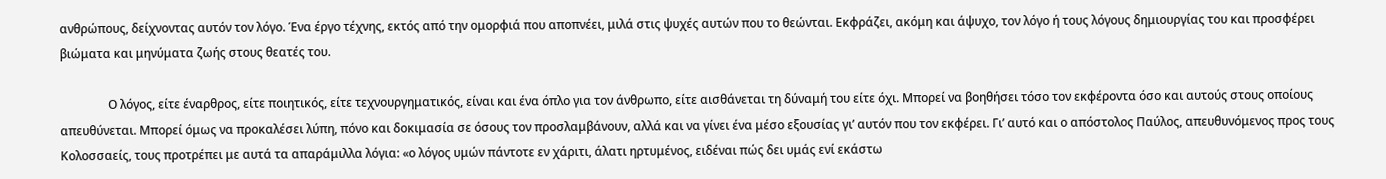ανθρώπους, δείχνοντας αυτόν τον λόγο. Ένα έργο τέχνης, εκτός από την ομορφιά που αποπνέει, μιλά στις ψυχές αυτών που το θεώνται. Εκφράζει, ακόμη και άψυχο, τον λόγο ή τους λόγους δημιουργίας του και προσφέρει βιώματα και μηνύματα ζωής στους θεατές του.

                Ο λόγος, είτε έναρθρος, είτε ποιητικός, είτε τεχνουργηματικός, είναι και ένα όπλο για τον άνθρωπο, είτε αισθάνεται τη δύναμή του είτε όχι. Μπορεί να βοηθήσει τόσο τον εκφέροντα όσο και αυτούς στους οποίους απευθύνεται. Μπορεί όμως να προκαλέσει λύπη, πόνο και δοκιμασία σε όσους τον προσλαμβάνουν, αλλά και να γίνει ένα μέσο εξουσίας γι’ αυτόν που τον εκφέρει. Γι’ αυτό και ο απόστολος Παύλος, απευθυνόμενος προς τους Κολοσσαείς, τους προτρέπει με αυτά τα απαράμιλλα λόγια: «ο λόγος υμών πάντοτε εν χάριτι, άλατι ηρτυμένος, ειδέναι πώς δει υμάς ενί εκάστω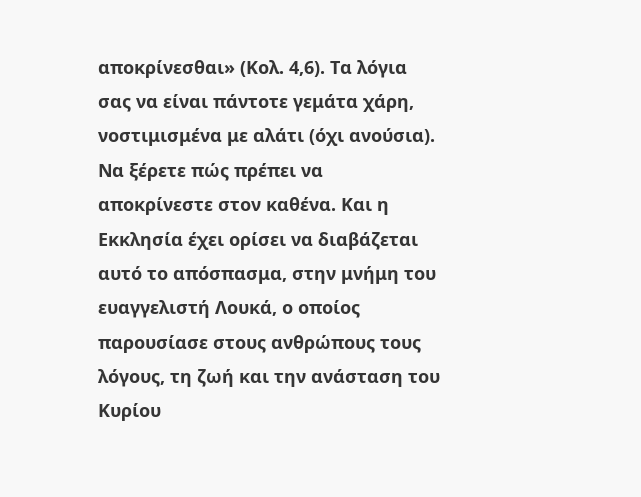αποκρίνεσθαι» (Κολ. 4,6). Τα λόγια σας να είναι πάντοτε γεμάτα χάρη, νοστιμισμένα με αλάτι (όχι ανούσια). Να ξέρετε πώς πρέπει να αποκρίνεστε στον καθένα. Και η Εκκλησία έχει ορίσει να διαβάζεται αυτό το απόσπασμα, στην μνήμη του ευαγγελιστή Λουκά, ο οποίος παρουσίασε στους ανθρώπους τους λόγους, τη ζωή και την ανάσταση του Κυρίου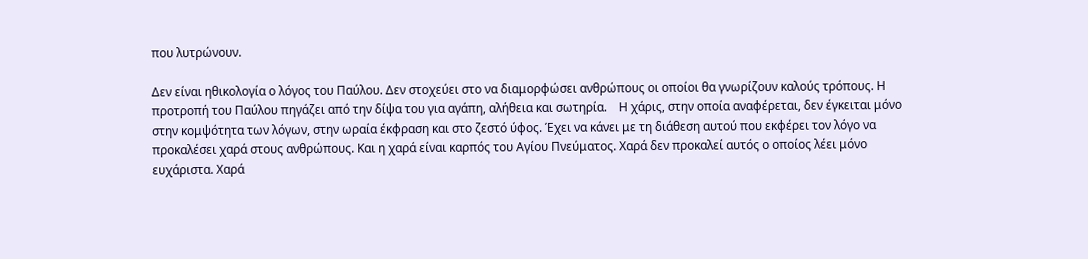που λυτρώνουν.

Δεν είναι ηθικολογία ο λόγος του Παύλου. Δεν στοχεύει στο να διαμορφώσει ανθρώπους οι οποίοι θα γνωρίζουν καλούς τρόπους. Η προτροπή του Παύλου πηγάζει από την δίψα του για αγάπη, αλήθεια και σωτηρία.    Η χάρις, στην οποία αναφέρεται, δεν έγκειται μόνο στην κομψότητα των λόγων, στην ωραία έκφραση και στο ζεστό ύφος. Έχει να κάνει με τη διάθεση αυτού που εκφέρει τον λόγο να προκαλέσει χαρά στους ανθρώπους. Και η χαρά είναι καρπός του Αγίου Πνεύματος. Χαρά δεν προκαλεί αυτός ο οποίος λέει μόνο ευχάριστα. Χαρά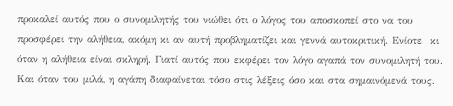προκαλεί αυτός που ο συνομιλητής του νιώθει ότι ο λόγος του αποσκοπεί στο να του προσφέρει την αλήθεια, ακόμη κι αν αυτή προβληματίζει και γεννά αυτοκριτική. Ενίοτε  κι όταν η αλήθεια είναι σκληρή. Γιατί αυτός που εκφέρει τον λόγο αγαπά τον συνομιλητή του. Και όταν του μιλά, η αγάπη διαφαίνεται τόσο στις λέξεις όσο και στα σημαινόμενά τους.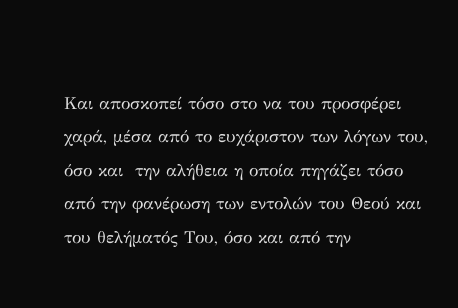Και αποσκοπεί τόσο στο να του προσφέρει χαρά, μέσα από το ευχάριστον των λόγων του, όσο και  την αλήθεια η οποία πηγάζει τόσο από την φανέρωση των εντολών του Θεού και του θελήματός Του, όσο και από την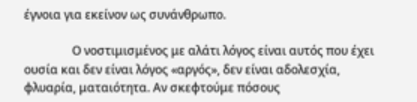έγνοια για εκείνον ως συνάνθρωπο.

                Ο νοστιμισμένος με αλάτι λόγος είναι αυτός που έχει ουσία και δεν είναι λόγος «αργός», δεν είναι αδολεσχία, φλυαρία, ματαιότητα. Αν σκεφτούμε πόσους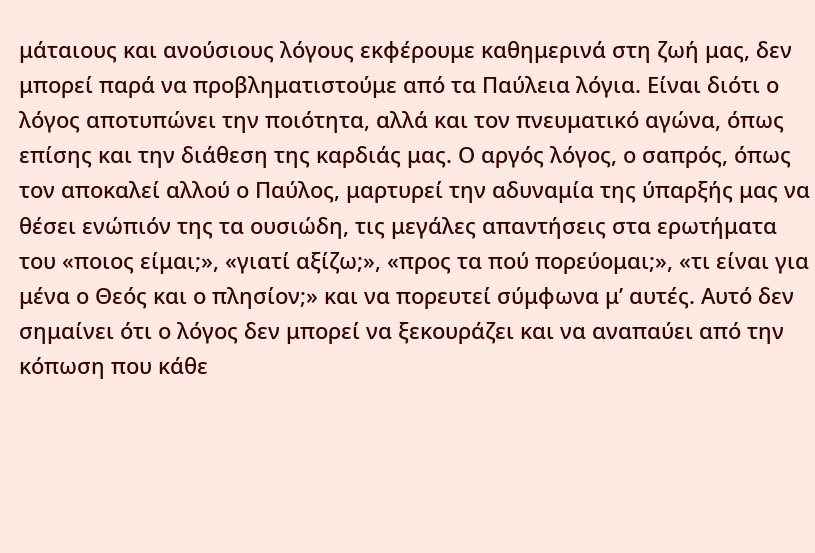μάταιους και ανούσιους λόγους εκφέρουμε καθημερινά στη ζωή μας, δεν μπορεί παρά να προβληματιστούμε από τα Παύλεια λόγια. Είναι διότι ο λόγος αποτυπώνει την ποιότητα, αλλά και τον πνευματικό αγώνα, όπως επίσης και την διάθεση της καρδιάς μας. Ο αργός λόγος, ο σαπρός, όπως τον αποκαλεί αλλού ο Παύλος, μαρτυρεί την αδυναμία της ύπαρξής μας να θέσει ενώπιόν της τα ουσιώδη, τις μεγάλες απαντήσεις στα ερωτήματα του «ποιος είμαι;», «γιατί αξίζω;», «προς τα πού πορεύομαι;», «τι είναι για μένα ο Θεός και ο πλησίον;» και να πορευτεί σύμφωνα μ’ αυτές. Αυτό δεν σημαίνει ότι ο λόγος δεν μπορεί να ξεκουράζει και να αναπαύει από την κόπωση που κάθε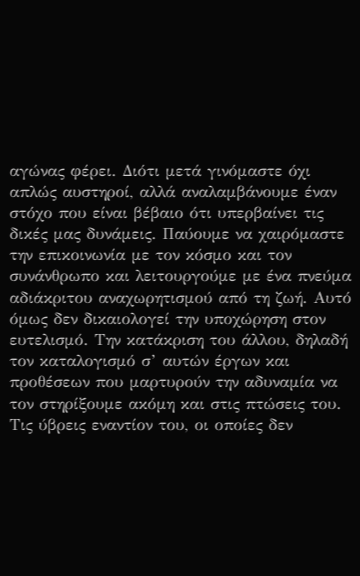αγώνας φέρει. Διότι μετά γινόμαστε όχι απλώς αυστηροί, αλλά αναλαμβάνουμε έναν στόχο που είναι βέβαιο ότι υπερβαίνει τις δικές μας δυνάμεις. Παύουμε να χαιρόμαστε την επικοινωνία με τον κόσμο και τον συνάνθρωπο και λειτουργούμε με ένα πνεύμα αδιάκριτου αναχωρητισμού από τη ζωή. Αυτό όμως δεν δικαιολογεί την υποχώρηση στον ευτελισμό. Την κατάκριση του άλλου, δηλαδή τον καταλογισμό σ’ αυτών έργων και προθέσεων που μαρτυρούν την αδυναμία να τον στηρίξουμε ακόμη και στις πτώσεις του. Τις ύβρεις εναντίον του, οι οποίες δεν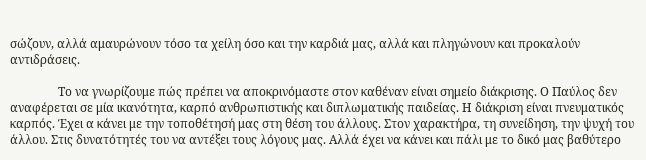σώζουν, αλλά αμαυρώνουν τόσο τα χείλη όσο και την καρδιά μας, αλλά και πληγώνουν και προκαλούν αντιδράσεις.

                Το να γνωρίζουμε πώς πρέπει να αποκρινόμαστε στον καθέναν είναι σημείο διάκρισης. Ο Παύλος δεν αναφέρεται σε μία ικανότητα, καρπό ανθρωπιστικής και διπλωματικής παιδείας. Η διάκριση είναι πνευματικός καρπός. Έχει α κάνει με την τοποθέτησή μας στη θέση του άλλους. Στον χαρακτήρα, τη συνείδηση, την ψυχή του άλλου. Στις δυνατότητές του να αντέξει τους λόγους μας. Αλλά έχει να κάνει και πάλι με το δικό μας βαθύτερο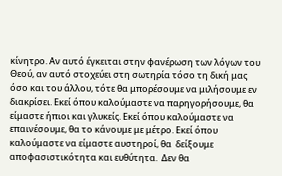κίνητρο. Αν αυτό έγκειται στην φανέρωση των λόγων του Θεού, αν αυτό στοχεύει στη σωτηρία τόσο τη δική μας όσο και του άλλου, τότε θα μπορέσουμε να μιλήσουμε εν διακρίσει. Εκεί όπου καλούμαστε να παρηγορήσουμε, θα είμαστε ήπιοι και γλυκείς. Εκεί όπου καλούμαστε να επαινέσουμε, θα το κάνουμε με μέτρο. Εκεί όπου καλούμαστε να είμαστε αυστηροί, θα  δείξουμε αποφασιστικότητα και ευθύτητα.  Δεν θα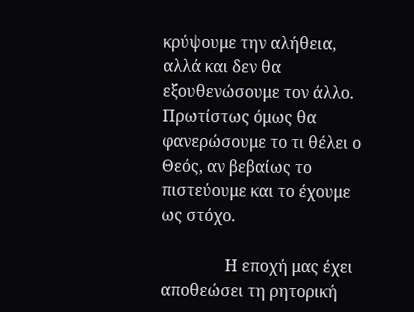κρύψουμε την αλήθεια, αλλά και δεν θα εξουθενώσουμε τον άλλο. Πρωτίστως όμως θα φανερώσουμε το τι θέλει ο Θεός, αν βεβαίως το πιστεύουμε και το έχουμε ως στόχο.

                Η εποχή μας έχει αποθεώσει τη ρητορική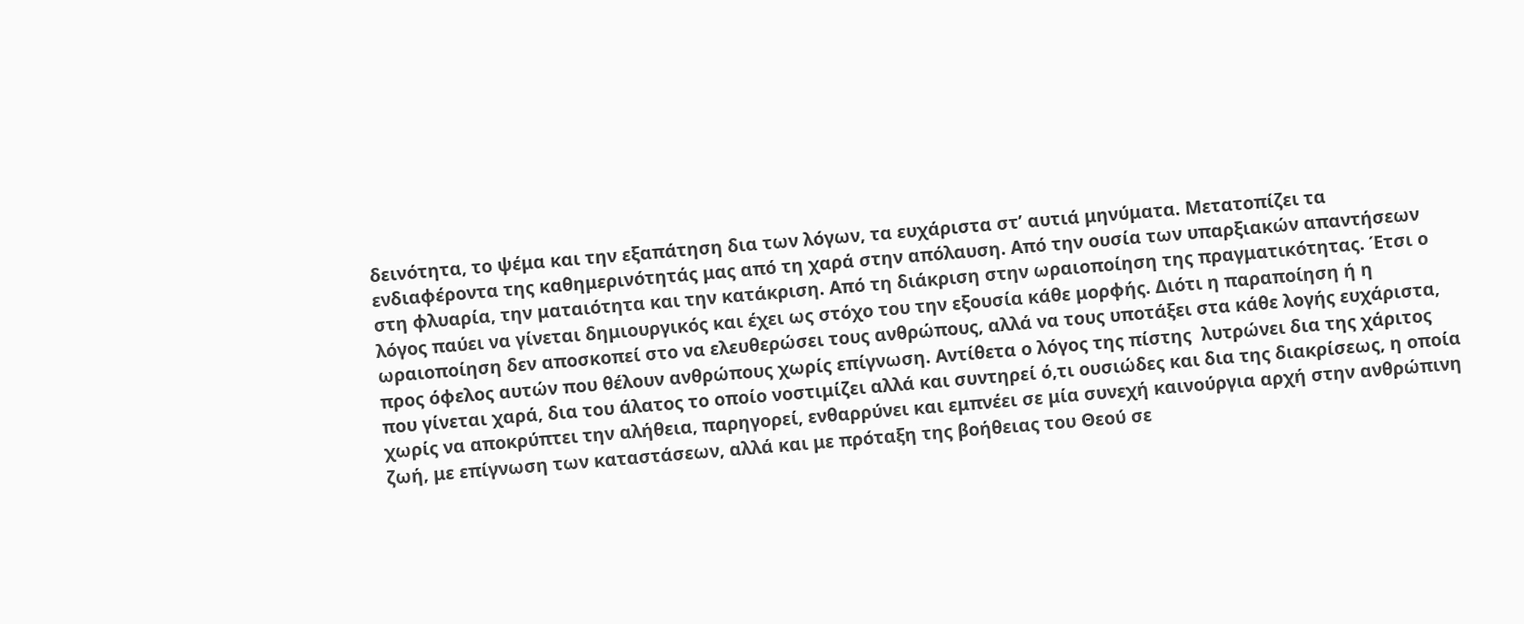δεινότητα, το ψέμα και την εξαπάτηση δια των λόγων, τα ευχάριστα στ’ αυτιά μηνύματα. Μετατοπίζει τα ενδιαφέροντα της καθημερινότητάς μας από τη χαρά στην απόλαυση. Από την ουσία των υπαρξιακών απαντήσεων στη φλυαρία, την ματαιότητα και την κατάκριση. Από τη διάκριση στην ωραιοποίηση της πραγματικότητας. Έτσι ο λόγος παύει να γίνεται δημιουργικός και έχει ως στόχο του την εξουσία κάθε μορφής. Διότι η παραποίηση ή η ωραιοποίηση δεν αποσκοπεί στο να ελευθερώσει τους ανθρώπους, αλλά να τους υποτάξει στα κάθε λογής ευχάριστα, προς όφελος αυτών που θέλουν ανθρώπους χωρίς επίγνωση. Αντίθετα ο λόγος της πίστης  λυτρώνει δια της χάριτος που γίνεται χαρά, δια του άλατος το οποίο νοστιμίζει αλλά και συντηρεί ό,τι ουσιώδες και δια της διακρίσεως, η οποία χωρίς να αποκρύπτει την αλήθεια, παρηγορεί, ενθαρρύνει και εμπνέει σε μία συνεχή καινούργια αρχή στην ανθρώπινη ζωή, με επίγνωση των καταστάσεων, αλλά και με πρόταξη της βοήθειας του Θεού σε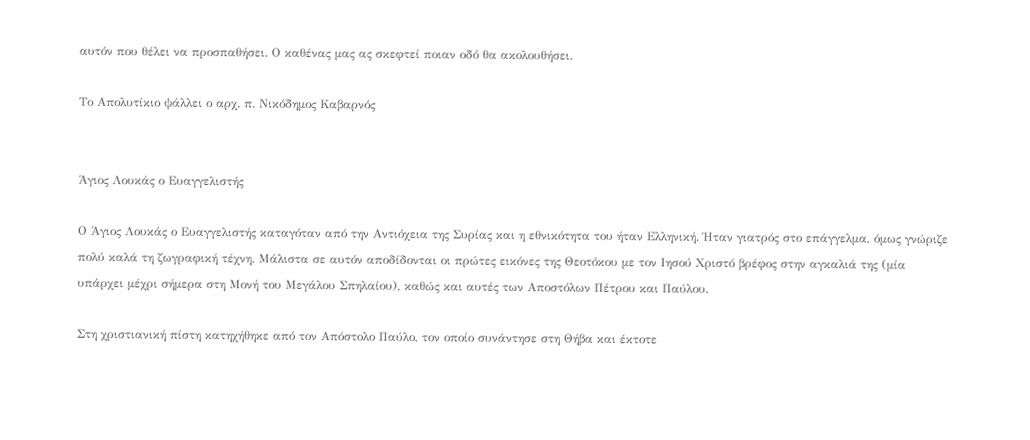αυτόν που θέλει να προσπαθήσει. Ο καθένας μας ας σκεφτεί ποιαν οδό θα ακολουθήσει.

Το Απολυτίκιο ψάλλει ο αρχ. π. Νικόδημος Καβαρνός


Άγιος Λουκάς ο Ευαγγελιστής

Ο Άγιος Λουκάς ο Ευαγγελιστής καταγόταν από την Αντιόχεια της Συρίας και η εθνικότητα του ήταν Ελληνική. Ήταν γιατρός στο επάγγελμα, όμως γνώριζε πολύ καλά τη ζωγραφική τέχνη. Μάλιστα σε αυτόν αποδίδονται οι πρώτες εικόνες της Θεοτόκου με τον Ιησού Χριστό βρέφος στην αγκαλιά της (μία υπάρχει μέχρι σήμερα στη Μονή του Μεγάλου Σπηλαίου), καθώς και αυτές των Αποστόλων Πέτρου και Παύλου.

Στη χριστιανική πίστη κατηχήθηκε από τον Απόστολο Παύλο, τον οποίο συνάντησε στη Θήβα και έκτοτε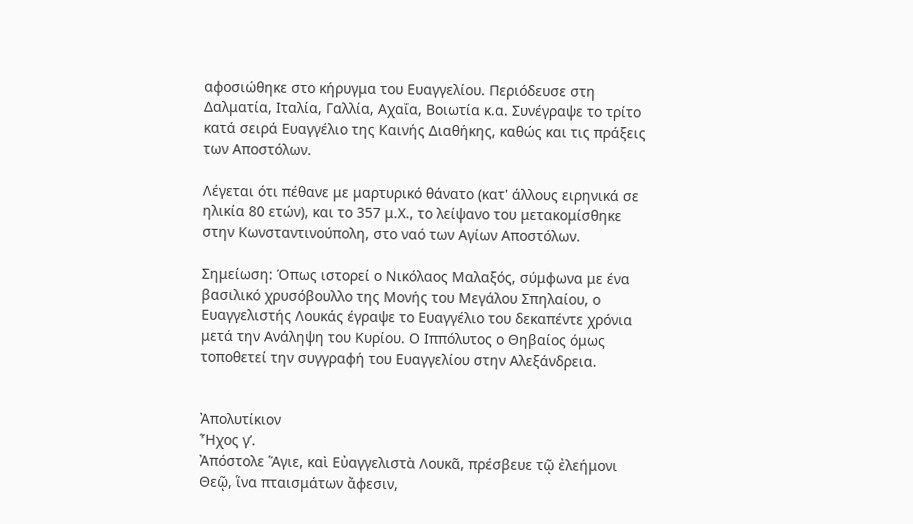αφοσιώθηκε στο κήρυγμα του Ευαγγελίου. Περιόδευσε στη Δαλματία, Ιταλία, Γαλλία, Αχαΐα, Βοιωτία κ.α. Συνέγραψε το τρίτο κατά σειρά Ευαγγέλιο της Καινής Διαθήκης, καθώς και τις πράξεις των Αποστόλων.

Λέγεται ότι πέθανε με μαρτυρικό θάνατο (κατ' άλλους ειρηνικά σε ηλικία 80 ετών), και το 357 μ.Χ., το λείψανο του μετακομίσθηκε στην Κωνσταντινούπολη, στο ναό των Αγίων Αποστόλων.

Σημείωση: Όπως ιστορεί ο Nικόλαος Mαλαξός, σύμφωνα με ένα βασιλικό χρυσόβουλλο της Mονής του Mεγάλου Σπηλαίου, ο Ευαγγελιστής Λουκάς έγραψε το Ευαγγέλιο του δεκαπέντε χρόνια μετά την Aνάληψη του Κυρίου. Ο Ιππόλυτος ο Θηβαίος όμως τοποθετεί την συγγραφή του Ευαγγελίου στην Aλεξάνδρεια.


Ἀπολυτίκιον
Ἦχος γ’.
Ἀπόστολε Ἅγιε, καὶ Εὐαγγελιστὰ Λουκᾶ, πρέσβευε τῷ ἐλεήμονι Θεῷ, ἵνα πταισμάτων ἄφεσιν,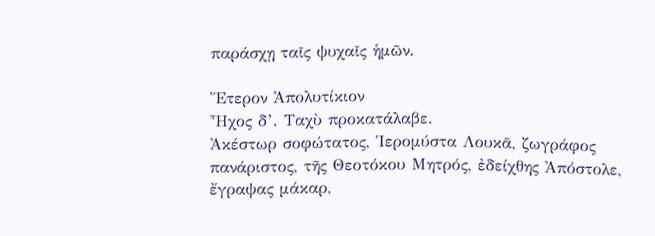παράσχῃ ταῖς ψυχαῖς ἡμῶν.

Ἕτερον Ἀπολυτίκιον
Ἦχος δ’. Ταχὺ προκατάλαβε.
Ἀκέστωρ σοφώτατος, Ἱερομύστα Λουκᾶ, ζωγράφος πανάριστος, τῆς Θεοτόκου Μητρός, ἐδείχθης Ἀπόστολε, ἔγραψας μάκαρ,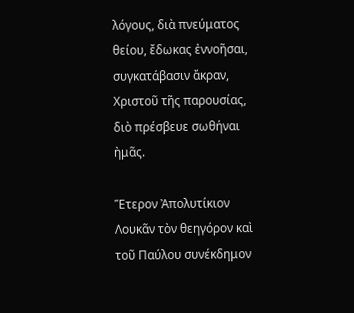λόγους, διὰ πνεύματος θείου, ἔδωκας ἐννοῆσαι, συγκατάβασιν ἄκραν, Χριστοῦ τῆς παρουσίας, διὸ πρέσβευε σωθήναι ἠμᾶς.

Ἕτερον Ἀπολυτίκιον
Λουκᾶν τὸν θεηγόρον καὶ τοῦ Παύλου συνέκδημον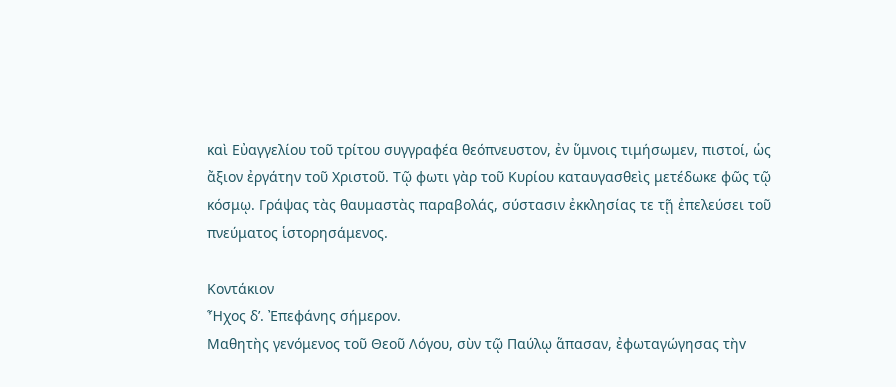καὶ Εὐαγγελίου τοῦ τρίτου συγγραφέα θεόπνευστον, ἐν ὕμνοις τιμήσωμεν, πιστοί, ὡς ἄξιον ἐργάτην τοῦ Χριστοῦ. Τῷ φωτι γὰρ τοῦ Κυρίου καταυγασθεὶς μετέδωκε φῶς τῷ κόσμῳ. Γράψας τὰς θαυμαστὰς παραβολάς, σύστασιν ἐκκλησίας τε τῇ ἐπελεύσει τοῦ πνεύματος ἱστορησάμενος.

Κοντάκιον
Ἦχος δ’. Ἐπεφάνης σήμερον.
Μαθητὴς γεvόμενος τοῦ Θεοῦ Λόγου, σὺν τῷ Παύλῳ ἅπασαν, ἐφωταγώγησας τὴv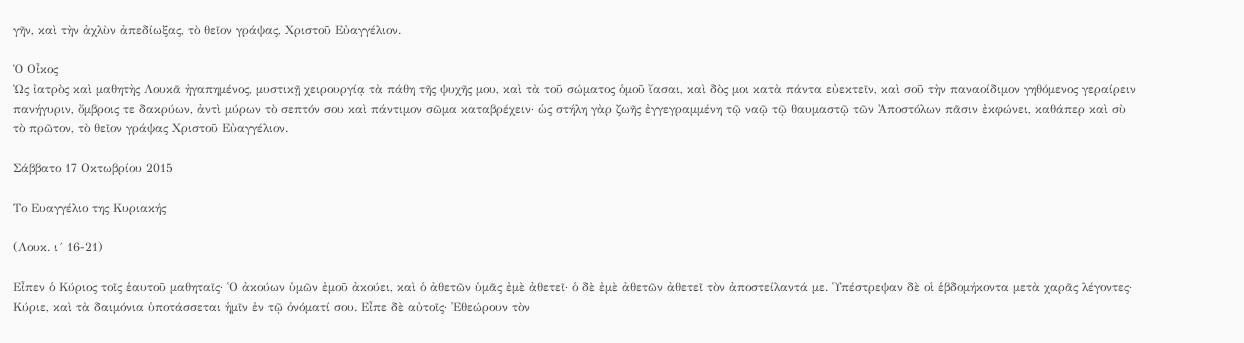γῆν, καὶ τὴν ἀχλὺν ἀπεδίωξας, τὸ θεῖον γράψας, Χριστοῦ Εὐαγγέλιον.

Ὁ Οἶκος
Ὡς ἰατρὸς καὶ μαθητὴς Λουκᾶ ἠγαπημένος, μυστικῇ χειρουργίᾳ τὰ πάθη τῆς ψυχῆς μου, καὶ τὰ τοῦ σώματος ὁμοῦ ἴασαι, καὶ δὸς μοι κατὰ πάντα εὐεκτεῖν, καὶ σοῦ τὴν παναοίδιμον γηθόμενος γεραίρειν πανήγυριν, ὄμβροις τε δακρύων, ἀντὶ μύρων τὸ σεπτόν σου καὶ πάντιμον σῶμα καταβρέχειν· ὡς στήλη γὰρ ζωῆς ἐγγεγραμμένη τῷ ναῷ τῷ θαυμαστῷ τῶν Ἀποστόλων πᾶσιν ἐκφώνει, καθάπερ καὶ σὺ τὸ πρῶτον, τὸ θεῖον γράψας Χριστοῦ Εὐαγγέλιον.

Σάββατο 17 Οκτωβρίου 2015

Το Ευαγγέλιο της Κυριακής

(Λουκ. ι´ 16-21)

Εἶπεν ὁ Κύριος τοῖς ἑαυτοῦ μαθηταῖς· ῾Ο ἀκούων ὑμῶν ἐμοῦ ἀκούει, καὶ ὁ ἀθετῶν ὑμᾶς ἐμὲ ἀθετεῖ· ὁ δὲ ἐμὲ ἀθετῶν ἀθετεῖ τὸν ἀποστείλαντά με. ῾Υπέστρεψαν δὲ οἱ ἑβδομήκοντα μετὰ χαρᾶς λέγοντες· Κύριε, καὶ τὰ δαιμόνια ὑποτάσσεται ἡμῖν ἐν τῷ ὀνόματί σου. Εἶπε δὲ αὐτοῖς· ᾿Εθεώρουν τὸν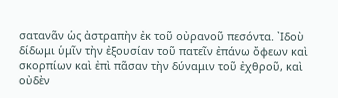σατανᾶν ὡς ἀστραπὴν ἐκ τοῦ οὐρανοῦ πεσόντα. ᾿Ιδοὺ δίδωμι ὑμῖν τὴν ἐξουσίαν τοῦ πατεῖν ἐπάνω ὄφεων καὶ σκορπίων καὶ ἐπὶ πᾶσαν τὴν δύναμιν τοῦ ἐχθροῦ, καὶ οὐδὲν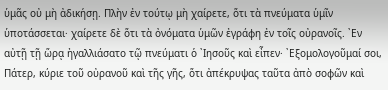ὑμᾶς οὐ μὴ ἀδικήσῃ. Πλὴν ἐν τούτῳ μὴ χαίρετε, ὅτι τὰ πνεύματα ὑμῖν ὑποτάσσεται· χαίρετε δὲ ὅτι τὰ ὀνόματα ὑμῶν ἐγράφη ἐν τοῖς οὐρανοῖς. ᾿Εν αὐτῇ τῇ ὥρᾳ ἠγαλλιάσατο τῷ πνεύματι ὁ ᾿Ιησοῦς καὶ εἶπεν· ᾿Εξομολογοῦμαί σοι, Πάτερ, κύριε τοῦ οὐρανοῦ καὶ τῆς γῆς, ὅτι ἀπέκρυψας ταῦτα ἀπὸ σοφῶν καὶ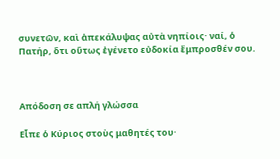συνετῶν, καὶ ἀπεκάλυψας αὐτὰ νηπίοις· ναί, ὁ Πατήρ, ὅτι οὕτως ἐγένετο εὐδοκία ἔμπροσθέν σου.



Απόδοση σε απλή γλώσσα

Εἶπε ὁ Κύριος στοὺς μαθητές του·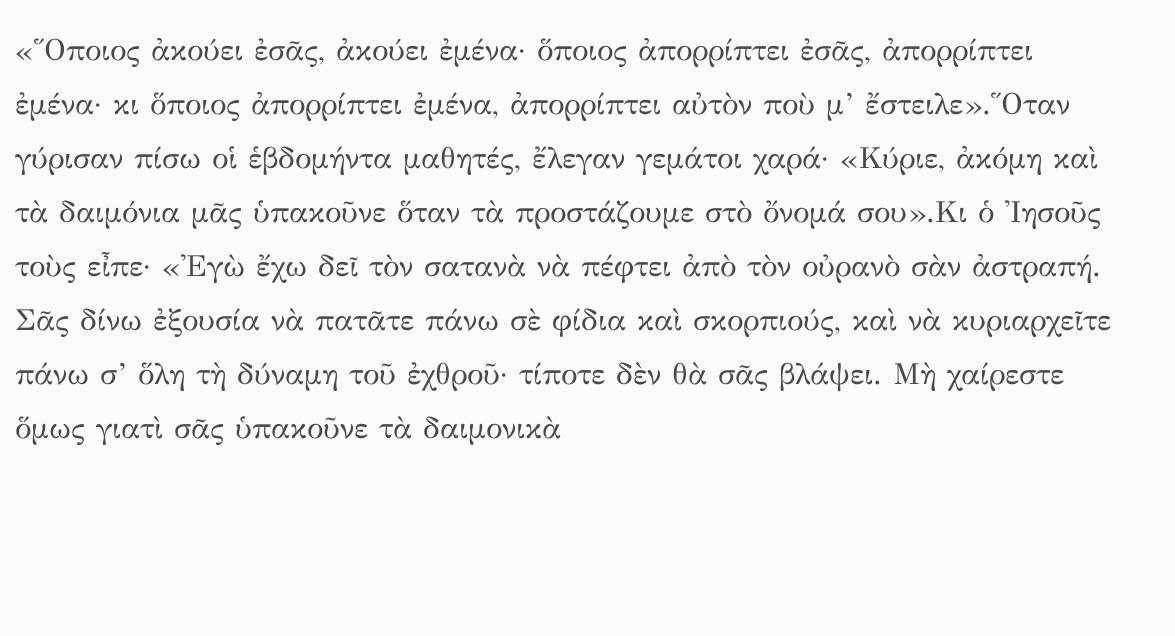«῞Οποιος ἀκούει ἐσᾶς, ἀκούει ἐμένα· ὅποιος ἀπορρίπτει ἐσᾶς, ἀπορρίπτει ἐμένα· κι ὅποιος ἀπορρίπτει ἐμένα, ἀπορρίπτει αὐτὸν ποὺ μ’ ἔστειλε».῞Οταν γύρισαν πίσω οἱ ἑβδομήντα μαθητές, ἔλεγαν γεμάτοι χαρά· «Κύριε, ἀκόμη καὶ τὰ δαιμόνια μᾶς ὑπακοῦνε ὅταν τὰ προστάζουμε στὸ ὄνομά σου».Κι ὁ ᾿Ιησοῦς τοὺς εἶπε· «᾿Εγὼ ἔχω δεῖ τὸν σατανὰ νὰ πέφτει ἀπὸ τὸν οὐρανὸ σὰν ἀστραπή. Σᾶς δίνω ἐξουσία νὰ πατᾶτε πάνω σὲ φίδια καὶ σκορπιούς, καὶ νὰ κυριαρχεῖτε πάνω σ’ ὅλη τὴ δύναμη τοῦ ἐχθροῦ· τίποτε δὲν θὰ σᾶς βλάψει. Μὴ χαίρεστε ὅμως γιατὶ σᾶς ὑπακοῦνε τὰ δαιμονικὰ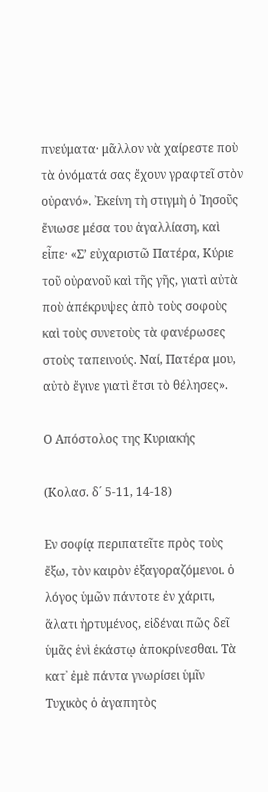πνεύματα· μᾶλλον νὰ χαίρεστε ποὺ τὰ ὀνόματά σας ἔχουν γραφτεῖ στὸν οὐρανό». ᾿Εκείνη τὴ στιγμὴ ὁ ᾿Ιησοῦς ἔνιωσε μέσα του ἀγαλλίαση, καὶ εἶπε· «Σ’ εὐχαριστῶ Πατέρα, Κύριε τοῦ οὐρανοῦ καὶ τῆς γῆς, γιατὶ αὐτὰ ποὺ ἀπέκρυψες ἀπὸ τοὺς σοφοὺς καὶ τοὺς συνετοὺς τὰ φανέρωσες στοὺς ταπεινούς. Ναί, Πατέρα μου, αὐτὸ ἔγινε γιατὶ ἔτσι τὸ θέλησες».

Ο Απόστολος της Κυριακής

(Κολασ. δ´ 5-11, 14-18)

Εν σοφίᾳ περιπατεῖτε πρὸς τοὺς ἔξω, τὸν καιρὸν ἐξαγοραζόμενοι. ὁ λόγος ὑμῶν πάντοτε ἐν χάριτι, ἅλατι ἠρτυμένος, εἰδέναι πῶς δεῖ ὑμᾶς ἑνὶ ἑκάστῳ ἀποκρίνεσθαι. Τὰ κατ᾿ ἐμὲ πάντα γνωρίσει ὑμῖν Τυχικὸς ὁ ἀγαπητὸς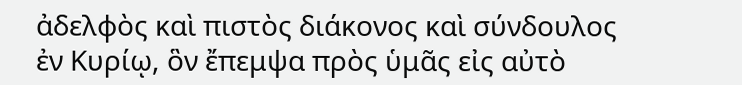ἀδελφὸς καὶ πιστὸς διάκονος καὶ σύνδουλος ἐν Κυρίῳ, ὃν ἔπεμψα πρὸς ὑμᾶς εἰς αὐτὸ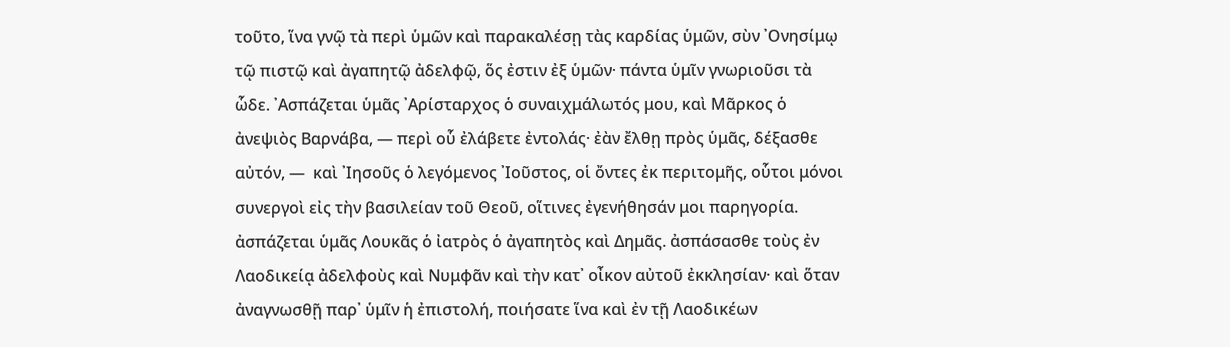τοῦτο, ἵνα γνῷ τὰ περὶ ὑμῶν καὶ παρακαλέσῃ τὰς καρδίας ὑμῶν, σὺν ᾿Ονησίμῳ τῷ πιστῷ καὶ ἀγαπητῷ ἀδελφῷ, ὅς ἐστιν ἐξ ὑμῶν· πάντα ὑμῖν γνωριοῦσι τὰ ὧδε. ᾿Ασπάζεται ὑμᾶς ᾿Αρίσταρχος ὁ συναιχμάλωτός μου, καὶ Μᾶρκος ὁ ἀνεψιὸς Βαρνάβα, — περὶ οὗ ἐλάβετε ἐντολάς· ἐὰν ἔλθῃ πρὸς ὑμᾶς, δέξασθε αὐτόν, —  καὶ ᾿Ιησοῦς ὁ λεγόμενος ᾿Ιοῦστος, οἱ ὄντες ἐκ περιτομῆς, οὗτοι μόνοι συνεργοὶ εἰς τὴν βασιλείαν τοῦ Θεοῦ, οἵτινες ἐγενήθησάν μοι παρηγορία. ἀσπάζεται ὑμᾶς Λουκᾶς ὁ ἰατρὸς ὁ ἀγαπητὸς καὶ Δημᾶς. ἀσπάσασθε τοὺς ἐν Λαοδικείᾳ ἀδελφοὺς καὶ Νυμφᾶν καὶ τὴν κατ᾿ οἶκον αὐτοῦ ἐκκλησίαν· καὶ ὅταν ἀναγνωσθῇ παρ᾿ ὑμῖν ἡ ἐπιστολή, ποιήσατε ἵνα καὶ ἐν τῇ Λαοδικέων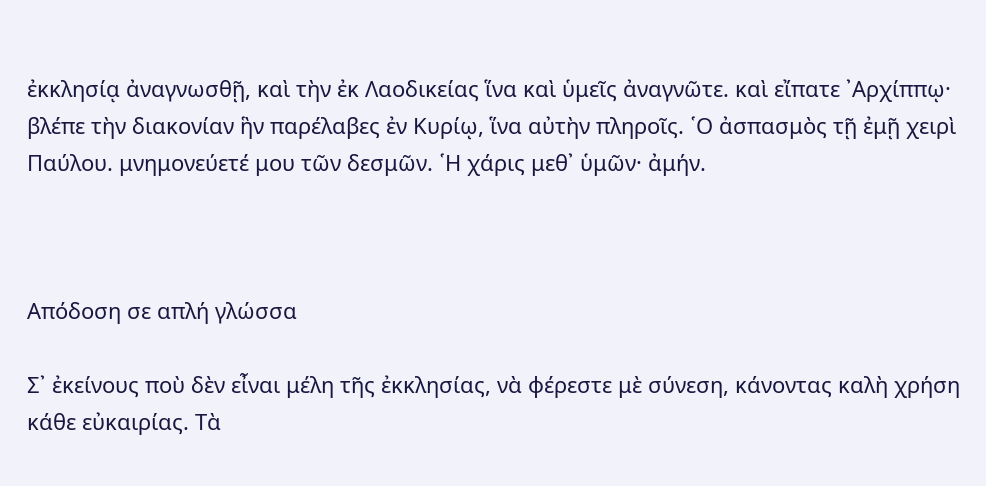ἐκκλησίᾳ ἀναγνωσθῇ, καὶ τὴν ἐκ Λαοδικείας ἵνα καὶ ὑμεῖς ἀναγνῶτε. καὶ εἴπατε ᾿Αρχίππῳ· βλέπε τὴν διακονίαν ἣν παρέλαβες ἐν Κυρίῳ, ἵνα αὐτὴν πληροῖς. ῾Ο ἀσπασμὸς τῇ ἐμῇ χειρὶ Παύλου. μνημονεύετέ μου τῶν δεσμῶν. ῾Η χάρις μεθ᾿ ὑμῶν· ἀμήν.



Απόδοση σε απλή γλώσσα

Σ᾿ ἐκείνους ποὺ δὲν εἶναι μέλη τῆς ἐκκλησίας, νὰ φέρεστε μὲ σύνεση, κάνοντας καλὴ χρήση κάθε εὐκαιρίας. Τὰ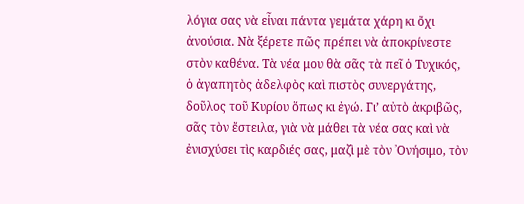λόγια σας νὰ εἶναι πάντα γεμάτα χάρη κι ὄχι ἀνούσια. Νὰ ξέρετε πῶς πρέπει νὰ ἀποκρίνεστε στὸν καθένα. Τὰ νέα μου θὰ σᾶς τὰ πεῖ ὁ Τυχικός, ὁ ἀγαπητὸς ἀδελφὸς καὶ πιστὸς συνεργάτης, δοῦλος τοῦ Κυρίου ὅπως κι ἐγώ. Γι’ αὐτὸ ἀκριβῶς, σᾶς τὸν ἔστειλα, γιὰ νὰ μάθει τὰ νέα σας καὶ νὰ ἐνισχύσει τὶς καρδιές σας, μαζὶ μὲ τὸν ᾿Ονήσιμο, τὸν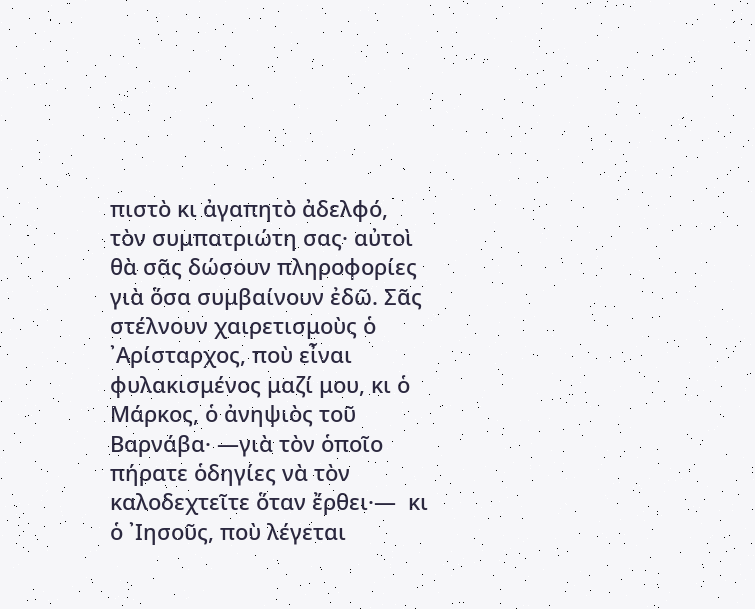πιστὸ κι ἀγαπητὸ ἀδελφό, τὸν συμπατριώτη σας· αὐτοὶ θὰ σᾶς δώσουν πληροφορίες γιὰ ὅσα συμβαίνουν ἐδῶ. Σᾶς στέλνουν χαιρετισμοὺς ὁ ᾿Αρίσταρχος, ποὺ εἶναι φυλακισμένος μαζί μου, κι ὁ Μάρκος, ὁ ἀνηψιὸς τοῦ Βαρνάβα· —γιὰ τὸν ὁποῖο πήρατε ὁδηγίες νὰ τὸν καλοδεχτεῖτε ὅταν ἔρθει·—  κι ὁ ᾿Ιησοῦς, ποὺ λέγεται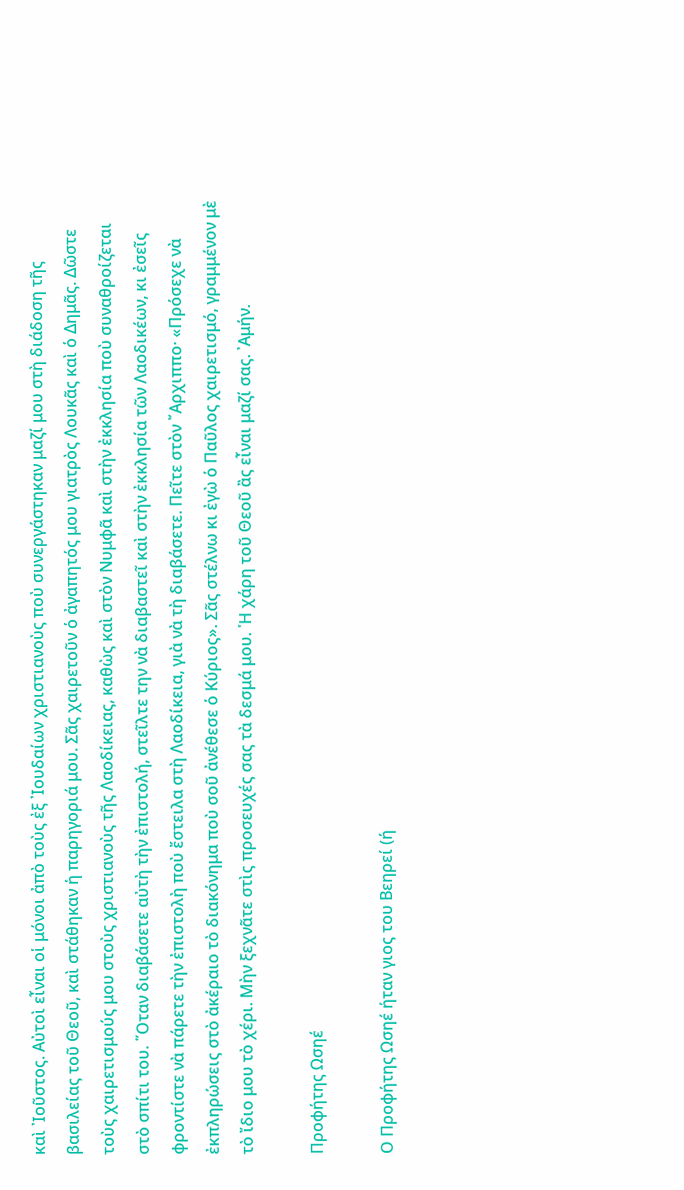καὶ ᾿Ιοῦστος. Αὐτοὶ εἶναι οἱ μόνοι ἀπὸ τοὺς ἐξ ᾿Ιουδαίων χριστιανοὺς ποὺ συνεργάστηκαν μαζί μου στὴ διάδοση τῆς βασιλείας τοῦ Θεοῦ, καὶ στάθηκαν ἡ παρηγοριά μου. Σᾶς χαιρετοῦν ὁ ἀγαπητός μου γιατρὸς Λουκᾶς καὶ ὁ Δημᾶς. Δῶστε τοὺς χαιρετισμούς μου στοὺς χριστιανοὺς τῆς Λαοδίκειας, καθὼς καὶ στὸν Νυμφᾶ καὶ στὴν ἐκκλησία ποὺ συναθροίζεται στὸ σπίτι του. ῞Οταν διαβάσετε αὐτὴ τὴν ἐπιστολή, στεῖλτε την νὰ διαβαστεῖ καὶ στὴν ἐκκλησία τῶν Λαοδικέων, κι ἐσεῖς φροντίστε νὰ πάρετε τὴν ἐπιστολὴ ποὺ ἔστειλα στὴ Λαοδίκεια, γιὰ νὰ τὴ διαβάσετε. Πεῖτε στὸν ῎Αρχιππο· «Πρόσεχε νὰ ἐκπληρώσεις στὸ ἀκέραιο τὸ διακόνημα ποὺ σοῦ ἀνέθεσε ὁ Κύριος». Σᾶς στέλνω κι ἐγὼ ὁ Παῦλος χαιρετισμό, γραμμένον μὲ τὸ ἴδιο μου τὸ χέρι. Μὴν ξεχνᾶτε στὶς προσευχές σας τὰ δεσμά μου. ῾Η χάρη τοῦ Θεοῦ ἂς εἶναι μαζί σας. ᾿Αμήν.

Προφήτης Ωσηέ

Ο Προφήτης Ωσηέ ήταν γιος του Βεηρεί (ή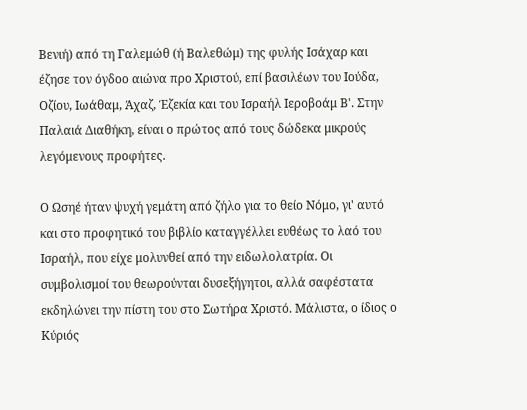Bενιή) από τη Γαλεμώθ (ή Bαλεθώμ) της φυλής Ισάχαρ και έζησε τον όγδοο αιώνα προ Χριστού, επί βασιλέων του Ιούδα, Οζίου, Ιωάθαμ, Άχαζ, Έζεκία και του Ισραήλ Ιεροβοάμ Β'. Στην Παλαιά Διαθήκη, είναι ο πρώτος από τους δώδεκα μικρούς λεγόμενους προφήτες.

Ο Ωσηέ ήταν ψυχή γεμάτη από ζήλο για το θείο Νόμο, γι' αυτό και στο προφητικό του βιβλίο καταγγέλλει ευθέως το λαό του Ισραήλ, που είχε μολυνθεί από την ειδωλολατρία. Οι συμβολισμοί του θεωρούνται δυσεξήγητοι, αλλά σαφέστατα εκδηλώνει την πίστη του στο Σωτήρα Χριστό. Μάλιστα, ο ίδιος ο Κύριός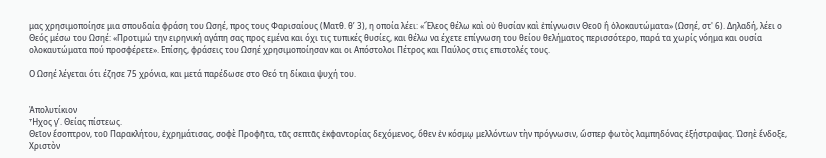μας χρησιμοποίησε μια σπουδαία φράση του Ωσηέ, προς τους Φαρισαίους (Ματθ. θ’ 3), η οποία λέει: «Ἔλεος θέλω καὶ οὐ θυσίαν καὶ ἐπίγνωσιν Θεοῦ ἢ ὁλοκαυτώματα» (Ωσηέ, στ' 6). Δηλαδή, λέει ο Θεός μέσω του Ωσηέ: «Προτιμώ την ειρηνική αγάπη σας προς εμένα και όχι τις τυπικές θυσίες, και θέλω να έχετε επίγνωση του θείου θελήματος περισσότερο, παρά τα χωρίς νόημα και ουσία ολοκαυτώματα πού προσφέρετε». Επίσης, φράσεις του Ωσηέ χρησιμοποίησαν και οι Απόστολοι Πέτρος και Παύλος στις επιστολές τους.

Ο Ωσηέ λέγεται ότι έζησε 75 χρόνια, και μετά παρέδωσε στο Θεό τη δίκαια ψυχή του.


Ἀπολυτίκιον
Ἦχος γ’. Θείας πίστεως.
Θεῖον ἔσοπτρον, τοῦ Παρακλήτου, ἐχρημάτισας, σοφὲ Προφῆτα, τᾶς σεπτᾶς ἐκφαντορίας δεχόμενος, ὅθεν ἐν κόσμῳ μελλόντων τὴν πρόγνωσιν, ὥσπερ φωτὸς λαμπηδόνας ἐξήστραψας. Ὠσηὲ ἔνδοξε, Χριστὸν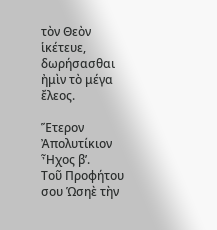τὸν Θεὸν ἱκέτευε, δωρήσασθαι ἠμὶν τὸ μέγα ἔλεος.

Ἕτερον Ἀπολυτίκιον
Ἦχος β’.
Τοῦ Προφήτου σου Ὡσηὲ τὴν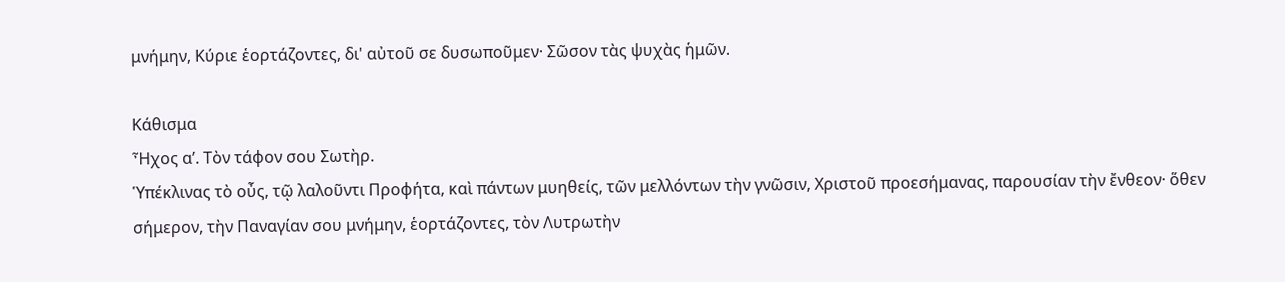μνήμην, Κύριε ἑορτάζοντες, δι' αὐτοῦ σε δυσωποῦμεν· Σῶσον τὰς ψυχὰς ἡμῶν.

Κάθισμα
Ἦχος α’. Τὸν τάφον σου Σωτὴρ.
Ὑπέκλινας τὸ οὖς, τῷ λαλοῦντι Προφήτα, καὶ πάντων μυηθείς, τῶν μελλόντων τὴν γνῶσιν, Χριστοῦ προεσήμανας, παρουσίαν τὴν ἔνθεον· ὅθεν σήμερον, τὴν Παναγίαν σου μνήμην, ἑορτάζοντες, τὸν Λυτρωτὴν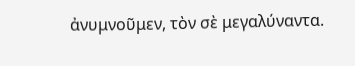ἀνυμνοῦμεν, τὸν σὲ μεγαλύναντα.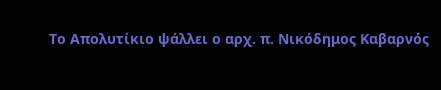Το Απολυτίκιο ψάλλει ο αρχ. π. Νικόδημος Καβαρνός